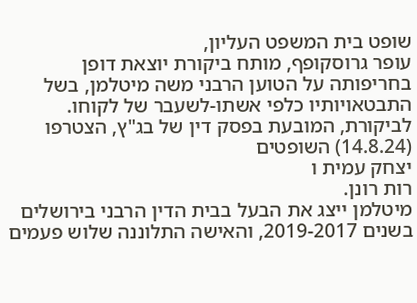שופט בית המשפט העליון,
עופר גרוסקופף, מותח ביקורת יוצאת דופן בחריפותה על הטוען הרבני משה מיטלמן, בשל התבטאויותיו כלפי אשתו-לשעבר של לקוחו. לביקורת, המובעת בפסק דין של בג"ץ, הצטרפו (14.8.24) השופטים
יצחק עמית ו
רות רונן.
מיטלמן ייצג את הבעל בבית הדין הרבני בירושלים בשנים 2019-2017, והאישה התלוננה שלוש פעמים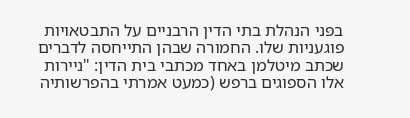בפני הנהלת בתי הדין הרבניים על התבטאויות פוגעניות שלו. החמורה שבהן התייחסה לדברים שכתב מיטלמן באחד מכתבי בית הדין: "ניירות אלו הספוגים ברפש (כמעט אמרתי בהפרשותיה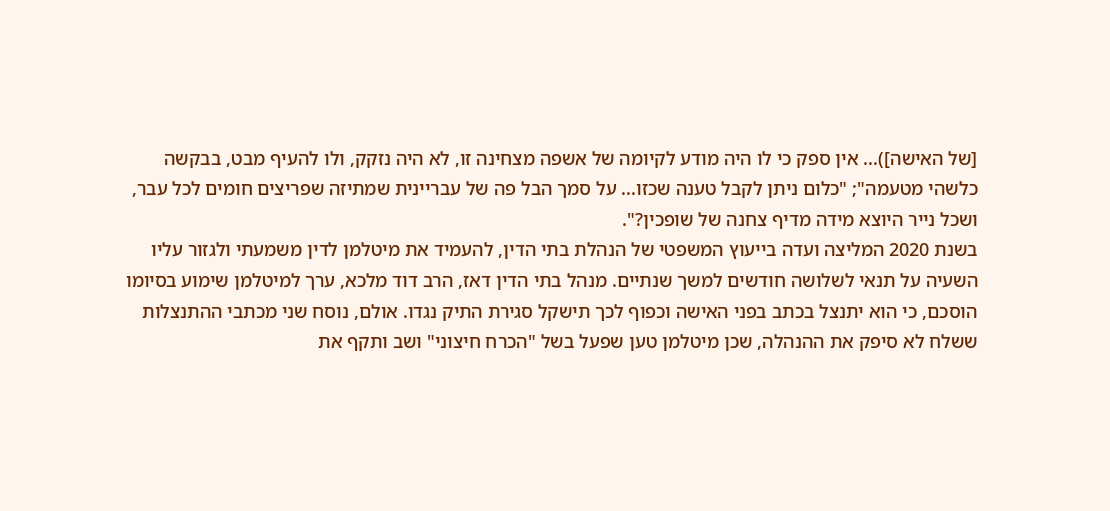[של האישה])... אין ספק כי לו היה מודע לקיומה של אשפה מצחינה זו, לא היה נזקק, ולו להעיף מבט, בבקשה כלשהי מטעמה"; "כלום ניתן לקבל טענה שכזו... על סמך הבל פה של עבריינית שמתיזה שפריצים חומים לכל עבר, ושכל נייר היוצא מידה מדיף צחנה של שופכין?".
בשנת 2020 המליצה ועדה בייעוץ המשפטי של הנהלת בתי הדין, להעמיד את מיטלמן לדין משמעתי ולגזור עליו השעיה על תנאי לשלושה חודשים למשך שנתיים. מנהל בתי הדין דאז, הרב דוד מלכא, ערך למיטלמן שימוע בסיומו הוסכם, כי הוא יתנצל בכתב בפני האישה וכפוף לכך תישקל סגירת התיק נגדו. אולם, נוסח שני מכתבי ההתנצלות ששלח לא סיפק את ההנהלה, שכן מיטלמן טען שפעל בשל "הכרח חיצוני" ושב ותקף את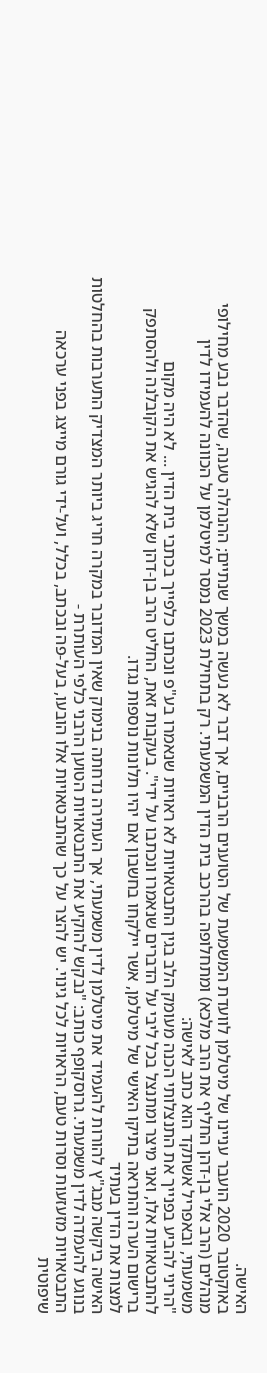האישה.
באוקטובר 2020 הועבר עניינו של מיטלמן לוועדת המשמעת של הטוענים הרבניים, אך דבר לא נעשה במשך שנתיים; ההנהלה טענה, שהדבר נבע מחילופי מנהלים (הרב אלי בן-דהן החליף את הרב מלכא) ומתחלופה בהרכב בית הדין המשמעתי. רק בתחילת 2023 נמסר למיטלמן על הכוונה להעמידו לדין משמעתי, ובאפריל אשתקד הוא כתב לאישה:
"הריני להביע בפנייך את התנצלותי הכנה מעומק הלב בגין התבטאויות לא ראויות שנאמרו בע"פ ונכתבו כלפייך בכתבי בית הדין ... לא היה מקום להתבטאויות אלו, ואני מיצר ומתנצל בכל ליבי על הדברים שנאמרו ונכתבו על ידי". בעקבות זאת, החליט הרב בן-דהן שלא להגיש את הקובלנה ולהסתפק ברישום הערה והתראה בתיקו האישי של מיטלמן, אשר יילקחו בחשבון אם יהיו תלונות נוספות נגדו.
למצות את הדין בעתיד
האישה ביקשה מבג"ץ להורות להעמיד את מיטלמן לדין משמעתי, אך העתירה נדחתה בנימוק שאין המדובר במקרה חריג ביותר המצדיק התערבות בהחלטות בנוגע להעמדה לדין משמעתי. גרוסקופף כותב: "נבקש להוקיע את התבטאויות הטוען הרבני כלפי העותרת -
התבטאויות מזעזעות וסרות טעם, הראויות לכל גינוי. יש להצר על כך שהתבטאויות אלו הובעו, בעל-פה ובכתב, בכלל, ועל-ידי גורם מייצג בפני ערכאה שיפוטית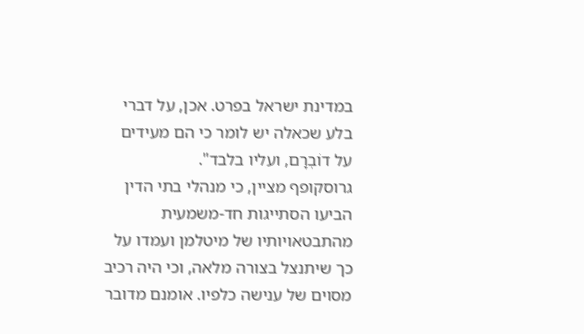במדינת ישראל בפרט. אכן, על דברי בלע שכאלה יש לומר כי הם מעידים על דוֹבְרָם, ועליו בלבד".
גרוסקופף מציין, כי מנהלי בתי הדין הביעו הסתייגות חד-משמעית מהתבטאויותיו של מיטלמן ועמדו על כך שיתנצל בצורה מלאה, וכי היה רכיב מסוים של ענישה כלפיו. אומנם מדובר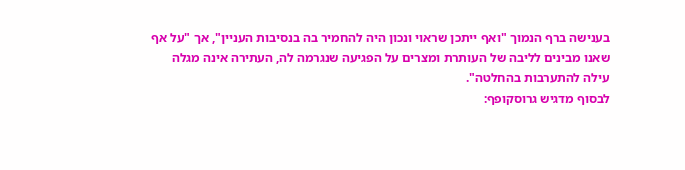בענישה ברף הנמוך "ואף ייתכן שראוי ונכון היה להחמיר בה בנסיבות העניין", אך "על אף שאנו מבינים לליבה של העותרת ומצרים על הפגיעה שנגרמה לה, העתירה אינה מגלה עילה להתערבות בהחלטה".
לבסוף מדגיש גרוסקופף: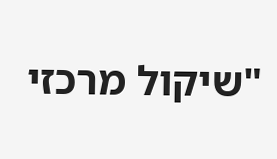"שיקול מרכזי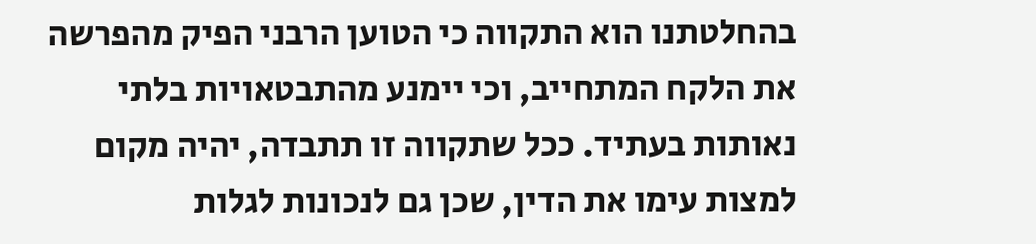בהחלטתנו הוא התקווה כי הטוען הרבני הפיק מהפרשה את הלקח המתחייב, וכי יימנע מהתבטאויות בלתי נאותות בעתיד. ככל שתקווה זו תתבדה, יהיה מקום למצות עימו את הדין, שכן גם לנכונות לגלות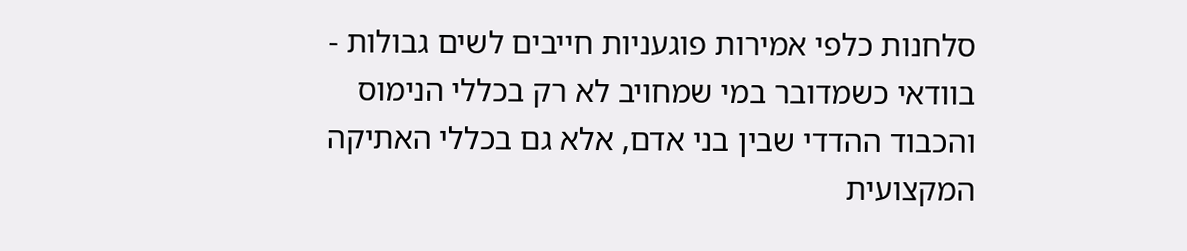סלחנות כלפי אמירות פוגעניות חייבים לשים גבולות - בוודאי כשמדובר במי שמחויב לא רק בכללי הנימוס והכבוד ההדדי שבין בני אדם, אלא גם בכללי האתיקה המקצועית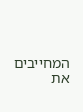המחייבים את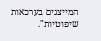המייצגים בערכאות שיפוטיות".